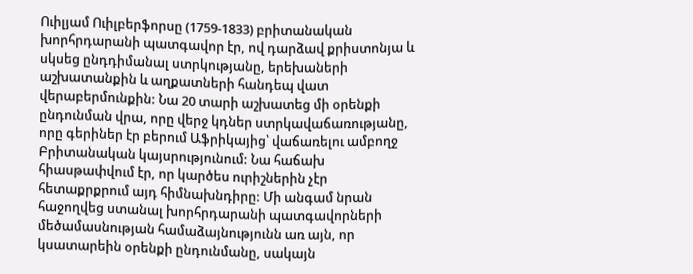Ուիլյամ Ուիլբերֆորսը (1759-1833) բրիտանական խորհրդարանի պատգավոր էր, ով դարձավ քրիստոնյա և սկսեց ընդդիմանալ ստրկությանը, երեխաների աշխատանքին և աղքատների հանդեպ վատ վերաբերմունքին: Նա 20 տարի աշխատեց մի օրենքի ընդունման վրա, որը վերջ կդներ ստրկավաճառությանը, որը գերիներ էր բերում Աֆրիկայից՝ վաճառելու ամբողջ Բրիտանական կայսրությունում: Նա հաճախ հիասթափվում էր, որ կարծես ուրիշներին չէր հետաքրքրում այդ հիմնախնդիրը: Մի անգամ նրան հաջողվեց ստանալ խորհրդարանի պատգավորների մեծամասնության համաձայնությունն առ այն, որ կսատարեին օրենքի ընդունմանը, սակայն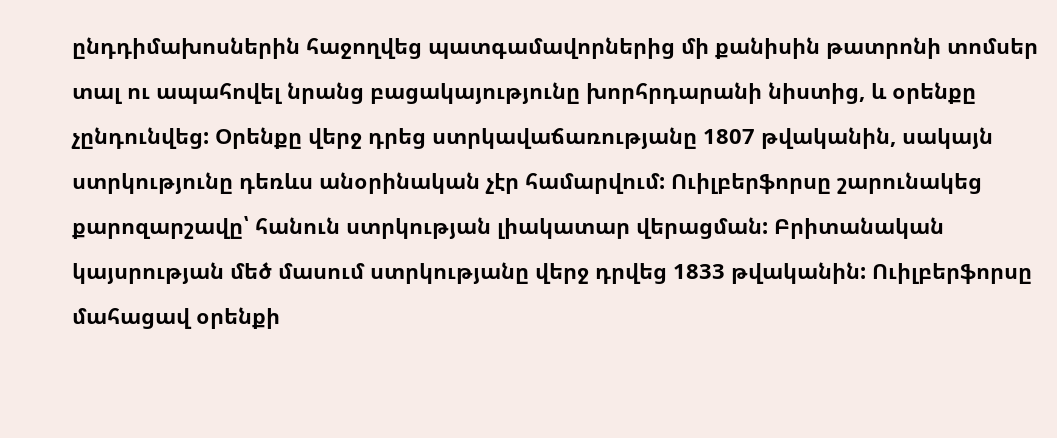ընդդիմախոսներին հաջողվեց պատգամավորներից մի քանիսին թատրոնի տոմսեր տալ ու ապահովել նրանց բացակայությունը խորհրդարանի նիստից, և օրենքը չընդունվեց: Օրենքը վերջ դրեց ստրկավաճառությանը 1807 թվականին, սակայն ստրկությունը դեռևս անօրինական չէր համարվում: Ուիլբերֆորսը շարունակեց քարոզարշավը՝ հանուն ստրկության լիակատար վերացման: Բրիտանական կայսրության մեծ մասում ստրկությանը վերջ դրվեց 1833 թվականին: Ուիլբերֆորսը մահացավ օրենքի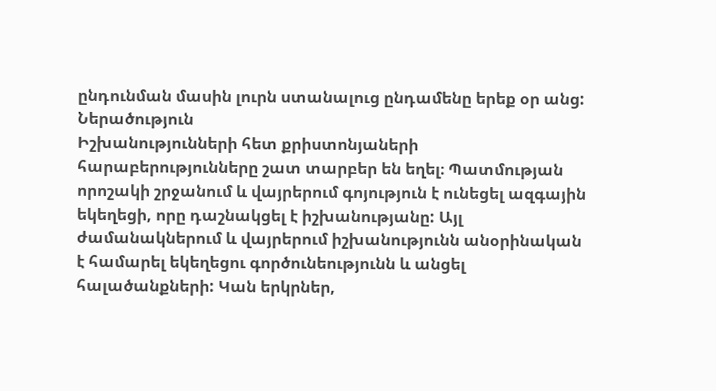ընդունման մասին լուրն ստանալուց ընդամենը երեք օր անց:
Ներածություն
Իշխանությունների հետ քրիստոնյաների հարաբերությունները շատ տարբեր են եղել։ Պատմության որոշակի շրջանում և վայրերում գոյություն է ունեցել ազգային եկեղեցի, որը դաշնակցել է իշխանությանը: Այլ ժամանակներում և վայրերում իշխանությունն անօրինական է համարել եկեղեցու գործունեությունն և անցել հալածանքների: Կան երկրներ,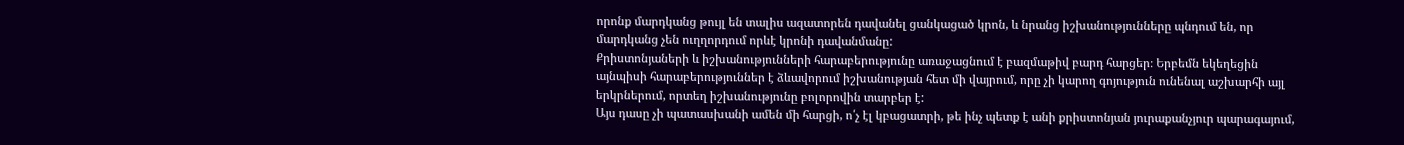որոնք մարդկանց թույլ են տալիս ազատորեն դավանել ցանկացած կրոն, և նրանց իշխանությունները պնդում են, որ մարդկանց չեն ուղղորդում որևէ կրոնի դավանմանը:
Քրիստոնյաների և իշխանությունների հարաբերությունը առաջացնում է բազմաթիվ բարդ հարցեր։ Երբեմն եկեղեցին այնպիսի հարաբերություններ է ձևավորում իշխանության հետ մի վայրում, որը չի կարող գոյություն ունենալ աշխարհի այլ երկրներում, որտեղ իշխանությունը բոլորովին տարբեր է:
Այս դասը չի պատասխանի ամեն մի հարցի, ո՛չ էլ կբացատրի, թե ինչ պետք է անի քրիստոնյան յուրաքանչյուր պարագայում,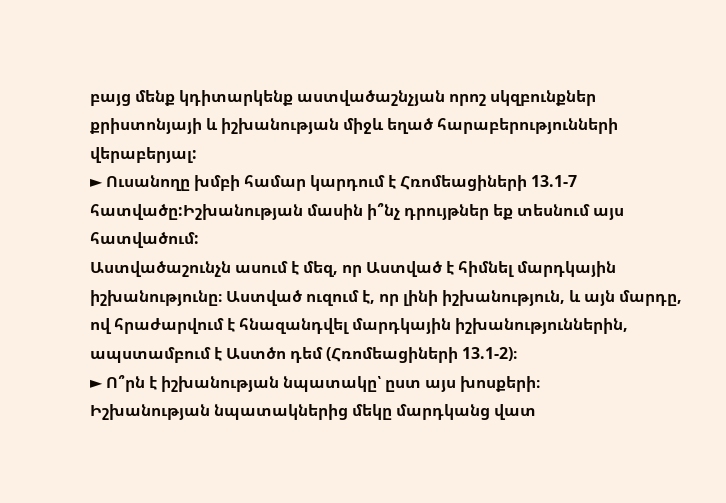բայց մենք կդիտարկենք աստվածաշնչյան որոշ սկզբունքներ քրիստոնյայի և իշխանության միջև եղած հարաբերությունների վերաբերյալ:
► Ուսանողը խմբի համար կարդում է Հռոմեացիների 13.1-7 հատվածը:Իշխանության մասին ի՞նչ դրույթներ եք տեսնում այս հատվածում:
Աստվածաշունչն ասում է մեզ, որ Աստված է հիմնել մարդկային իշխանությունը։ Աստված ուզում է, որ լինի իշխանություն, և այն մարդը, ով հրաժարվում է հնազանդվել մարդկային իշխանություններին, ապստամբում է Աստծո դեմ (Հռոմեացիների 13.1-2)։
► Ո՞րն է իշխանության նպատակը՝ ըստ այս խոսքերի։
Իշխանության նպատակներից մեկը մարդկանց վատ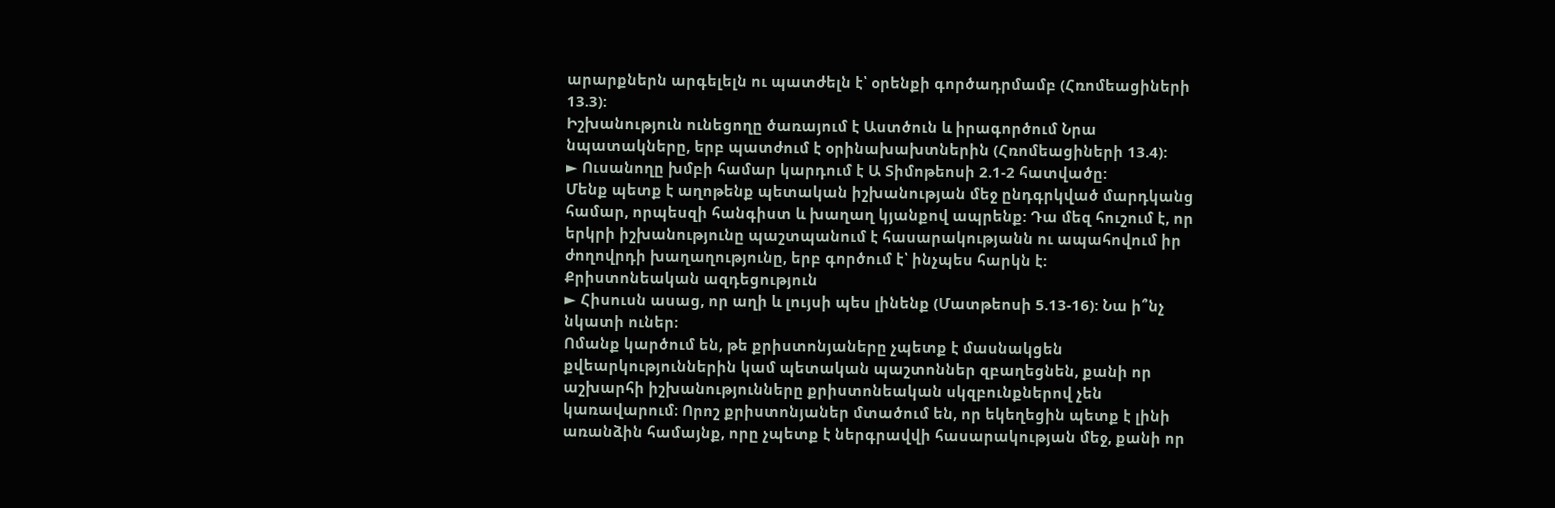արարքներն արգելելն ու պատժելն է՝ օրենքի գործադրմամբ (Հռոմեացիների 13.3):
Իշխանություն ունեցողը ծառայում է Աստծուն և իրագործում Նրա նպատակները, երբ պատժում է օրինախախտներին (Հռոմեացիների 13.4):
► Ուսանողը խմբի համար կարդում է Ա Տիմոթեոսի 2.1-2 հատվածը:
Մենք պետք է աղոթենք պետական իշխանության մեջ ընդգրկված մարդկանց համար, որպեսզի հանգիստ և խաղաղ կյանքով ապրենք: Դա մեզ հուշում է, որ երկրի իշխանությունը պաշտպանում է հասարակությանն ու ապահովում իր ժողովրդի խաղաղությունը, երբ գործում է՝ ինչպես հարկն է:
Քրիստոնեական ազդեցություն
► Հիսուսն ասաց, որ աղի և լույսի պես լինենք (Մատթեոսի 5.13-16): Նա ի՞նչ նկատի ուներ։
Ոմանք կարծում են, թե քրիստոնյաները չպետք է մասնակցեն քվեարկություններին կամ պետական պաշտոններ զբաղեցնեն, քանի որ աշխարհի իշխանությունները քրիստոնեական սկզբունքներով չեն կառավարում։ Որոշ քրիստոնյաներ մտածում են, որ եկեղեցին պետք է լինի առանձին համայնք, որը չպետք է ներգրավվի հասարակության մեջ, քանի որ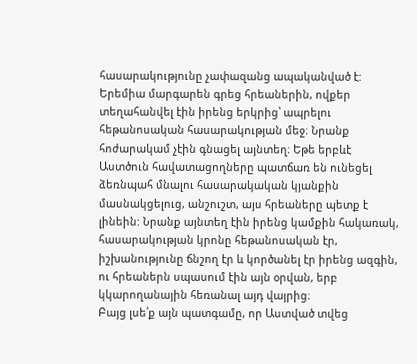հասարակությունը չափազանց ապականված է:
Երեմիա մարգարեն գրեց հրեաներին, ովքեր տեղահանվել էին իրենց երկրից՝ ապրելու հեթանոսական հասարակության մեջ։ Նրանք հոժարակամ չէին գնացել այնտեղ։ Եթե երբևէ Աստծուն հավատացողները պատճառ են ունեցել ձեռնպահ մնալու հասարակական կյանքին մասնակցելուց, անշուշտ, այս հրեաները պետք է լինեին: Նրանք այնտեղ էին իրենց կամքին հակառակ, հասարակության կրոնը հեթանոսական էր, իշխանությունը ճնշող էր և կործանել էր իրենց ազգին, ու հրեաներն սպասում էին այն օրվան, երբ կկարողանային հեռանալ այդ վայրից։
Բայց լսե՛ք այն պատգամը, որ Աստված տվեց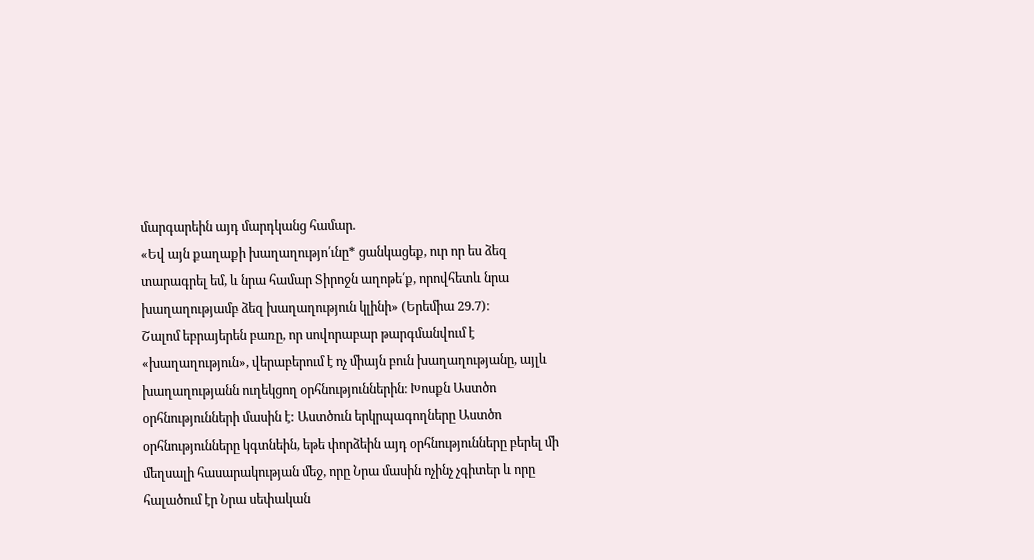մարգարեին այդ մարդկանց համար.
«Եվ այն քաղաքի խաղաղությո՛ւնը* ցանկացեք, ուր որ ես ձեզ տարագրել եմ, և նրա համար Տիրոջն աղոթե՛ք, որովհետև նրա խաղաղությամբ ձեզ խաղաղություն կլինի» (Երեմիա 29.7)։
Շալոմ եբրայերեն բառը, որ սովորաբար թարգմանվում է «խաղաղություն», վերաբերում է ոչ միայն բուն խաղաղությանը, այլև խաղաղությանն ուղեկցող օրհնություններին։ Խոսքն Աստծո օրհնությունների մասին է: Աստծուն երկրպագողները Աստծո օրհնությունները կգտնեին, եթե փորձեին այդ օրհնությունները բերել մի մեղսալի հասարակության մեջ, որը Նրա մասին ոչինչ չգիտեր և որը հալածում էր Նրա սեփական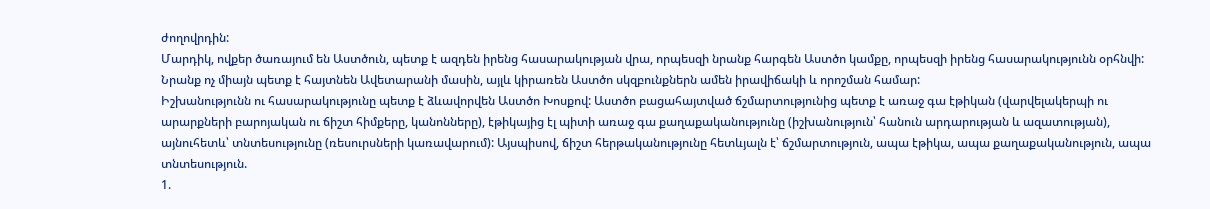ժողովրդին:
Մարդիկ, ովքեր ծառայում են Աստծուն, պետք է ազդեն իրենց հասարակության վրա, որպեսզի նրանք հարգեն Աստծո կամքը, որպեսզի իրենց հասարակությունն օրհնվի: Նրանք ոչ միայն պետք է հայտնեն Ավետարանի մասին, այլև կիրառեն Աստծո սկզբունքներն ամեն իրավիճակի և որոշման համար:
Իշխանությունն ու հասարակությունը պետք է ձևավորվեն Աստծո Խոսքով: Աստծո բացահայտված ճշմարտությունից պետք է առաջ գա էթիկան (վարվելակերպի ու արարքների բարոյական ու ճիշտ հիմքերը, կանոնները), էթիկայից էլ պիտի առաջ գա քաղաքականությունը (իշխանություն՝ հանուն արդարության և ազատության), այնուհետև՝ տնտեսությունը (ռեսուրսների կառավարում): Այսպիսով, ճիշտ հերթականությունը հետևյալն է՝ ճշմարտություն, ապա էթիկա, ապա քաղաքականություն, ապա տնտեսություն.
1.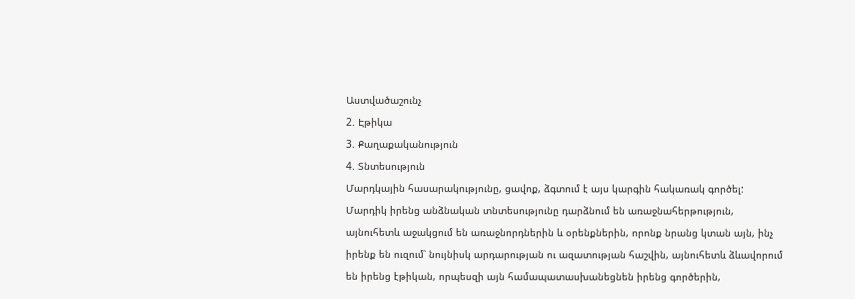Աստվածաշունչ
2. Էթիկա
3. Քաղաքականություն
4. Տնտեսություն
Մարդկային հասարակությունը, ցավոք, ձգտում է այս կարգին հակառակ գործել: Մարդիկ իրենց անձնական տնտեսությունը դարձնում են առաջնահերթություն, այնուհետև աջակցում են առաջնորդներին և օրենքներին, որոնք նրանց կտան այն, ինչ իրենք են ուզում՝ նույնիսկ արդարության ու ազատության հաշվին, այնուհետև ձևավորում են իրենց էթիկան, որպեսզի այն համապատասխանեցնեն իրենց գործերին,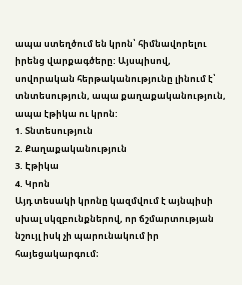ապա ստեղծում են կրոն՝ հիմնավորելու իրենց վարքագծերը: Այսպիսով, սովորական հերթականությունը լինում է՝ տնտեսություն, ապա քաղաքականություն, ապա էթիկա ու կրոն:
1. Տնտեսություն
2. Քաղաքականություն
3. Էթիկա
4. Կրոն
Այդ տեսակի կրոնը կազմվում է այնպիսի սխալ սկզբունքներով, որ ճշմարտության նշույլ իսկ չի պարունակում իր հայեցակարգում։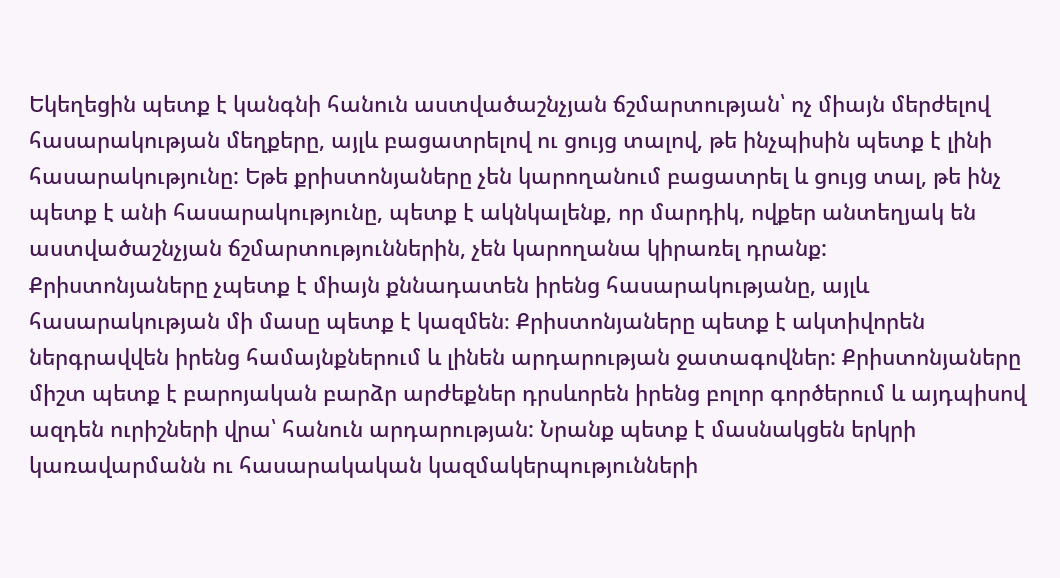Եկեղեցին պետք է կանգնի հանուն աստվածաշնչյան ճշմարտության՝ ոչ միայն մերժելով հասարակության մեղքերը, այլև բացատրելով ու ցույց տալով, թե ինչպիսին պետք է լինի հասարակությունը: Եթե քրիստոնյաները չեն կարողանում բացատրել և ցույց տալ, թե ինչ պետք է անի հասարակությունը, պետք է ակնկալենք, որ մարդիկ, ովքեր անտեղյակ են աստվածաշնչյան ճշմարտություններին, չեն կարողանա կիրառել դրանք:
Քրիստոնյաները չպետք է միայն քննադատեն իրենց հասարակությանը, այլև հասարակության մի մասը պետք է կազմեն։ Քրիստոնյաները պետք է ակտիվորեն ներգրավվեն իրենց համայնքներում և լինեն արդարության ջատագովներ: Քրիստոնյաները միշտ պետք է բարոյական բարձր արժեքներ դրսևորեն իրենց բոլոր գործերում և այդպիսով ազդեն ուրիշների վրա՝ հանուն արդարության: Նրանք պետք է մասնակցեն երկրի կառավարմանն ու հասարակական կազմակերպությունների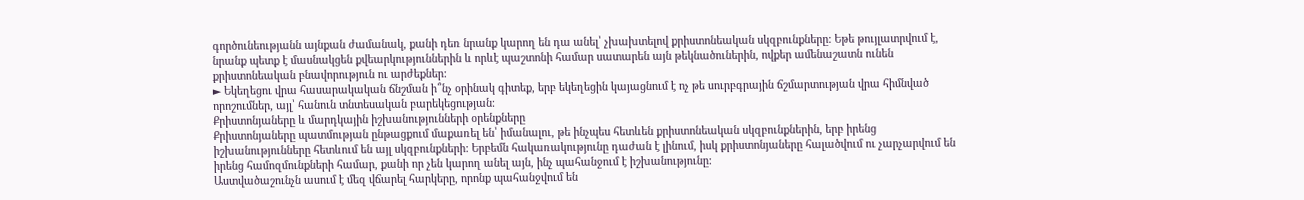գործունեությանն այնքան ժամանակ, քանի դեռ նրանք կարող են դա անել՝ չխախտելով քրիստոնեական սկզբունքները: Եթե թույլատրվում է, նրանք պետք է մասնակցեն քվեարկություններին և որևէ պաշտոնի համար սատարեն այն թեկնածուներին, ովքեր ամենաշատն ունեն քրիստոնեական բնավորություն ու արժեքներ:
► Եկեղեցու վրա հասարակական ճնշման ի՞նչ օրինակ գիտեք, երբ եկեղեցին կայացնում է ոչ թե սուրբգրային ճշմարտության վրա հիմնված որոշումներ, այլ՝ հանուն տնտեսական բարեկեցության։
Քրիստոնյաները և մարդկային իշխանությունների օրենքները
Քրիստոնյաները պատմության ընթացքում մաքառել են՝ իմանալու, թե ինչպես հետևեն քրիստոնեական սկզբունքներին, երբ իրենց իշխանությունները հետևում են այլ սկզբունքների: Երբեմն հակառակությունը դաժան է լինում, իսկ քրիստոնյաները հալածվում ու չարչարվում են իրենց համոզմունքների համար, քանի որ չեն կարող անել այն, ինչ պահանջում է իշխանությունը:
Աստվածաշունչն ասում է մեզ վճարել հարկերը, որոնք պահանջվում են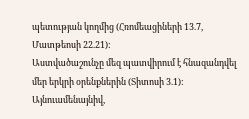պետության կողմից (Հռոմեացիների 13.7, Մատթեոսի 22.21):
Աստվածաշունչը մեզ պատվիրում է հնազանդվել մեր երկրի օրենքներին (Տիտոսի 3.1): Այնուամենայնիվ,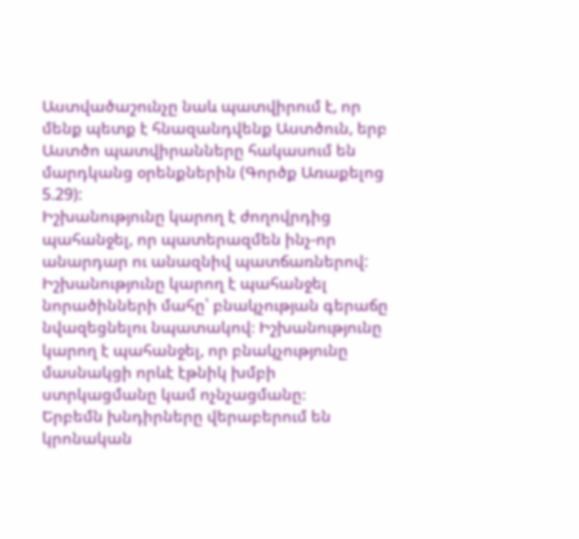Աստվածաշունչը նաև պատվիրում է, որ մենք պետք է հնազանդվենք Աստծուն, երբ Աստծո պատվիրանները հակասում են մարդկանց օրենքներին (Գործք Առաքելոց 5.29):
Իշխանությունը կարող է ժողովրդից պահանջել, որ պատերազմեն ինչ-որ անարդար ու անազնիվ պատճառներով: Իշխանությունը կարող է պահանջել նորածինների մահը՝ բնակչության գերաճը նվազեցնելու նպատակով։ Իշխանությունը կարող է պահանջել, որ բնակչությունը մասնակցի որևէ էթնիկ խմբի ստրկացմանը կամ ոչնչացմանը։
Երբեմն խնդիրները վերաբերում են կրոնական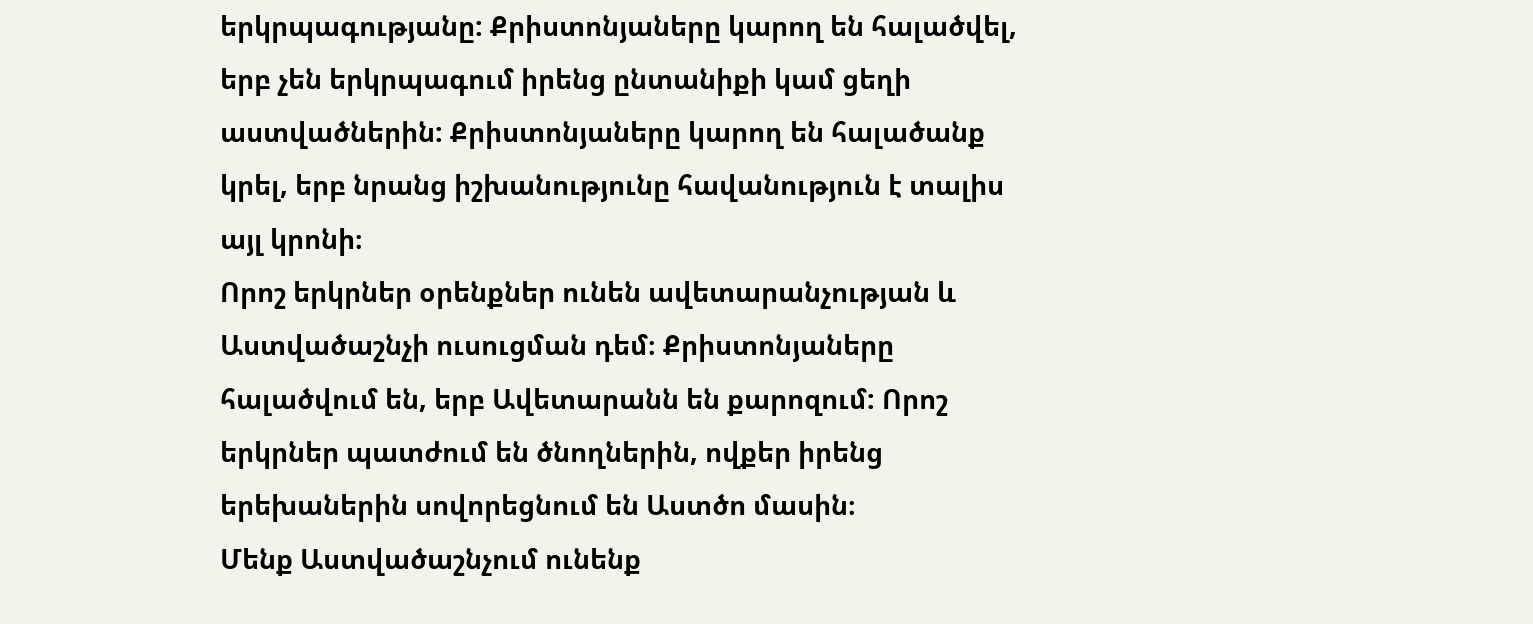երկրպագությանը: Քրիստոնյաները կարող են հալածվել, երբ չեն երկրպագում իրենց ընտանիքի կամ ցեղի աստվածներին: Քրիստոնյաները կարող են հալածանք կրել, երբ նրանց իշխանությունը հավանություն է տալիս այլ կրոնի։
Որոշ երկրներ օրենքներ ունեն ավետարանչության և Աստվածաշնչի ուսուցման դեմ։ Քրիստոնյաները հալածվում են, երբ Ավետարանն են քարոզում: Որոշ երկրներ պատժում են ծնողներին, ովքեր իրենց երեխաներին սովորեցնում են Աստծո մասին։
Մենք Աստվածաշնչում ունենք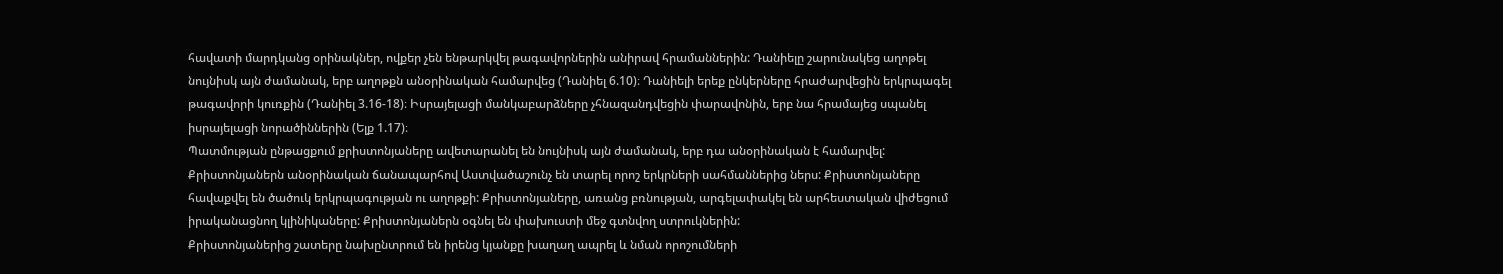հավատի մարդկանց օրինակներ, ովքեր չեն ենթարկվել թագավորներին անիրավ հրամաններին: Դանիելը շարունակեց աղոթել նույնիսկ այն ժամանակ, երբ աղոթքն անօրինական համարվեց (Դանիել 6.10)։ Դանիելի երեք ընկերները հրաժարվեցին երկրպագել թագավորի կուռքին (Դանիել 3.16-18)։ Իսրայելացի մանկաբարձները չհնազանդվեցին փարավոնին, երբ նա հրամայեց սպանել իսրայելացի նորածիններին (Ելք 1.17)։
Պատմության ընթացքում քրիստոնյաները ավետարանել են նույնիսկ այն ժամանակ, երբ դա անօրինական է համարվել: Քրիստոնյաներն անօրինական ճանապարհով Աստվածաշունչ են տարել որոշ երկրների սահմաններից ներս: Քրիստոնյաները հավաքվել են ծածուկ երկրպագության ու աղոթքի: Քրիստոնյաները, առանց բռնության, արգելափակել են արհեստական վիժեցում իրականացնող կլինիկաները: Քրիստոնյաներն օգնել են փախուստի մեջ գտնվող ստրուկներին:
Քրիստոնյաներից շատերը նախընտրում են իրենց կյանքը խաղաղ ապրել և նման որոշումների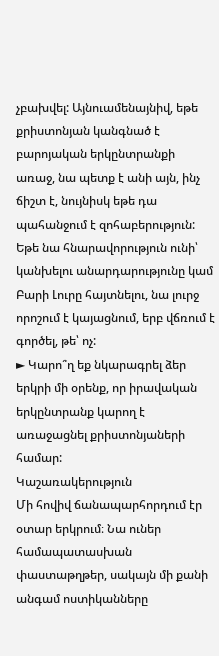չբախվել: Այնուամենայնիվ, եթե քրիստոնյան կանգնած է բարոյական երկընտրանքի առաջ, նա պետք է անի այն, ինչ ճիշտ է, նույնիսկ եթե դա պահանջում է զոհաբերություն: Եթե նա հնարավորություն ունի՝ կանխելու անարդարությունը կամ Բարի Լուրը հայտնելու, նա լուրջ որոշում է կայացնում, երբ վճռում է գործել, թե՝ ոչ:
► Կարո՞ղ եք նկարագրել ձեր երկրի մի օրենք, որ իրավական երկընտրանք կարող է առաջացնել քրիստոնյաների համար:
Կաշառակերություն
Մի հովիվ ճանապարհորդում էր օտար երկրում։ Նա ուներ համապատասխան փաստաթղթեր, սակայն մի քանի անգամ ոստիկանները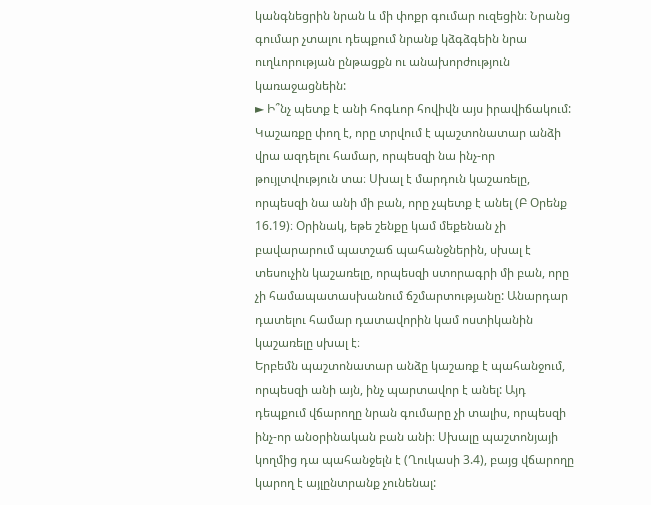կանգնեցրին նրան և մի փոքր գումար ուզեցին։ Նրանց գումար չտալու դեպքում նրանք կձգձգեին նրա ուղևորության ընթացքն ու անախորժություն կառաջացնեին:
► Ի՞նչ պետք է անի հոգևոր հովիվն այս իրավիճակում:
Կաշառքը փող է, որը տրվում է պաշտոնատար անձի վրա ազդելու համար, որպեսզի նա ինչ-որ թույլտվություն տա։ Սխալ է մարդուն կաշառելը, որպեսզի նա անի մի բան, որը չպետք է անել (Բ Օրենք 16.19)։ Օրինակ, եթե շենքը կամ մեքենան չի բավարարում պատշաճ պահանջներին, սխալ է տեսուչին կաշառելը, որպեսզի ստորագրի մի բան, որը չի համապատասխանում ճշմարտությանը: Անարդար դատելու համար դատավորին կամ ոստիկանին կաշառելը սխալ է։
Երբեմն պաշտոնատար անձը կաշառք է պահանջում, որպեսզի անի այն, ինչ պարտավոր է անել: Այդ դեպքում վճարողը նրան գումարը չի տալիս, որպեսզի ինչ-որ անօրինական բան անի։ Սխալը պաշտոնյայի կողմից դա պահանջելն է (Ղուկասի 3.4), բայց վճարողը կարող է այլընտրանք չունենալ: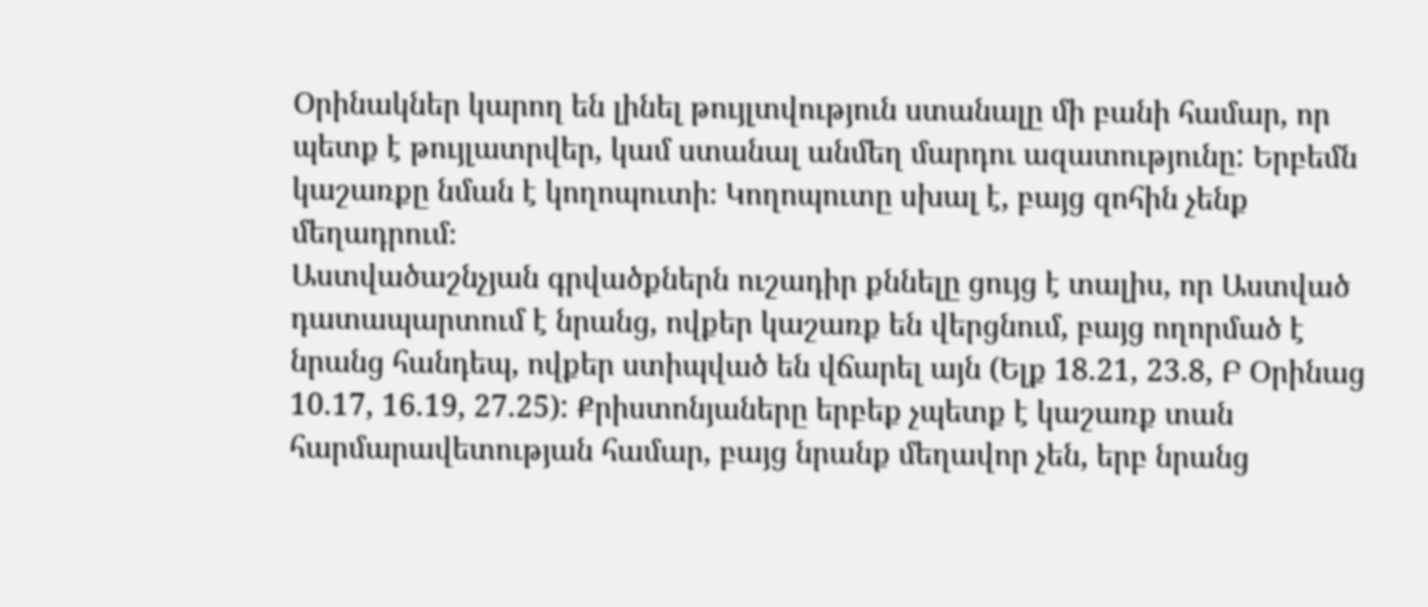Օրինակներ կարող են լինել թույլտվություն ստանալը մի բանի համար, որ պետք է թույլատրվեր, կամ ստանալ անմեղ մարդու ազատությունը: Երբեմն կաշառքը նման է կողոպուտի։ Կողոպուտը սխալ է, բայց զոհին չենք մեղադրում։
Աստվածաշնչյան գրվածքներն ուշադիր քննելը ցույց է տալիս, որ Աստված դատապարտում է նրանց, ովքեր կաշառք են վերցնում, բայց ողորմած է նրանց հանդեպ, ովքեր ստիպված են վճարել այն (Ելք 18.21, 23.8, Բ Օրինաց 10.17, 16.19, 27.25): Քրիստոնյաները երբեք չպետք է կաշառք տան հարմարավետության համար, բայց նրանք մեղավոր չեն, երբ նրանց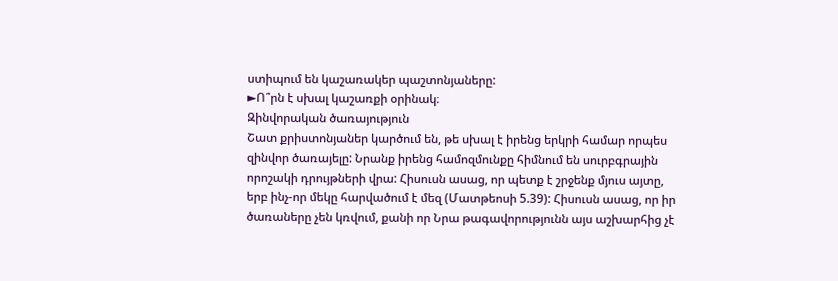ստիպում են կաշառակեր պաշտոնյաները:
►Ո՞րն է սխալ կաշառքի օրինակ։
Զինվորական ծառայություն
Շատ քրիստոնյաներ կարծում են, թե սխալ է իրենց երկրի համար որպես զինվոր ծառայելը: Նրանք իրենց համոզմունքը հիմնում են սուրբգրային որոշակի դրույթների վրա: Հիսուսն ասաց, որ պետք է շրջենք մյուս այտը, երբ ինչ-որ մեկը հարվածում է մեզ (Մատթեոսի 5.39): Հիսուսն ասաց, որ իր ծառաները չեն կռվում, քանի որ Նրա թագավորությունն այս աշխարհից չէ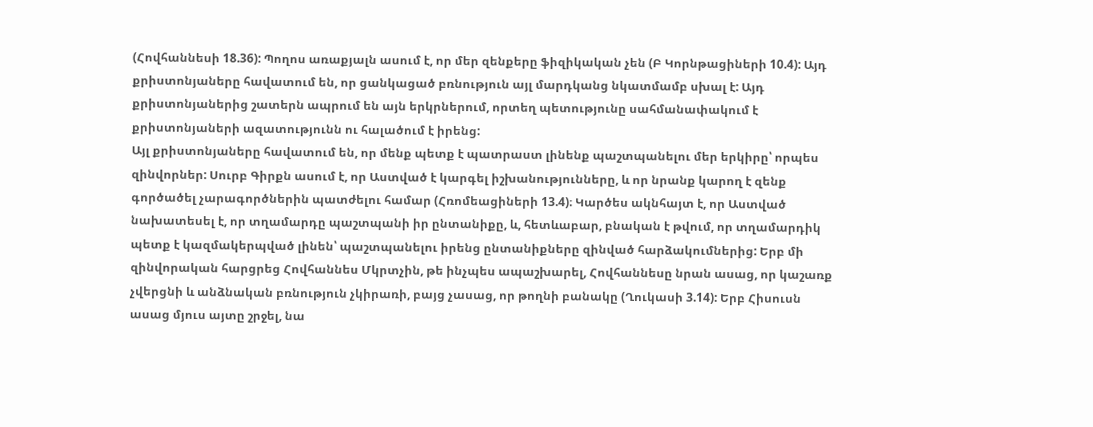(Հովհաննեսի 18.36): Պողոս առաքյալն ասում է, որ մեր զենքերը ֆիզիկական չեն (Բ Կորնթացիների 10.4): Այդ քրիստոնյաները հավատում են, որ ցանկացած բռնություն այլ մարդկանց նկատմամբ սխալ է: Այդ քրիստոնյաներից շատերն ապրում են այն երկրներում, որտեղ պետությունը սահմանափակում է քրիստոնյաների ազատությունն ու հալածում է իրենց:
Այլ քրիստոնյաները հավատում են, որ մենք պետք է պատրաստ լինենք պաշտպանելու մեր երկիրը՝ որպես զինվորներ: Սուրբ Գիրքն ասում է, որ Աստված է կարգել իշխանությունները, և որ նրանք կարող է զենք գործածել չարագործներին պատժելու համար (Հռոմեացիների 13.4)։ Կարծես ակնհայտ է, որ Աստված նախատեսել է, որ տղամարդը պաշտպանի իր ընտանիքը, և, հետևաբար, բնական է թվում, որ տղամարդիկ պետք է կազմակերպված լինեն՝ պաշտպանելու իրենց ընտանիքները զինված հարձակումներից: Երբ մի զինվորական հարցրեց Հովհաննես Մկրտչին, թե ինչպես ապաշխարել, Հովհաննեսը նրան ասաց, որ կաշառք չվերցնի և անձնական բռնություն չկիրառի, բայց չասաց, որ թողնի բանակը (Ղուկասի 3.14): Երբ Հիսուսն ասաց մյուս այտը շրջել, նա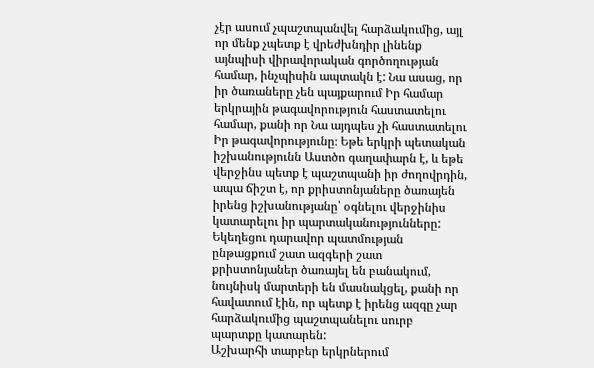չէր ասում չպաշտպանվել հարձակումից, այլ որ մենք չպետք է վրեժխնդիր լինենք այնպիսի վիրավորական գործողության համար, ինչպիսին ապտակն է: Նա ասաց, որ իր ծառաները չեն պայքարում Իր համար երկրային թագավորություն հաստատելու համար, քանի որ Նա այդպես չի հաստատելու Իր թագավորությունը։ Եթե երկրի պետական իշխանությունն Աստծո գաղափարն է, և եթե վերջինս պետք է պաշտպանի իր ժողովրդին, ապա ճիշտ է, որ քրիստոնյաները ծառայեն իրենց իշխանությանը՝ օգնելու վերջինիս կատարելու իր պարտականությունները:
Եկեղեցու դարավոր պատմության ընթացքում շատ ազգերի շատ քրիստոնյաներ ծառայել են բանակում, նույնիսկ մարտերի են մասնակցել, քանի որ հավատում էին, որ պետք է իրենց ազգը չար հարձակումից պաշտպանելու սուրբ պարտքը կատարեն:
Աշխարհի տարբեր երկրներում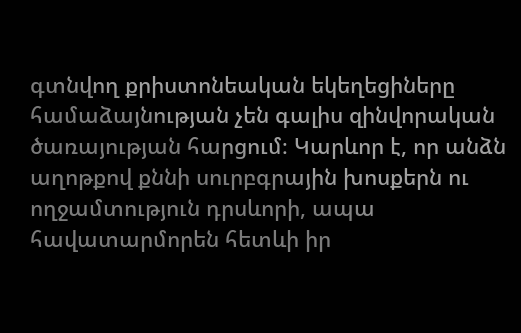գտնվող քրիստոնեական եկեղեցիները համաձայնության չեն գալիս զինվորական ծառայության հարցում։ Կարևոր է, որ անձն աղոթքով քննի սուրբգրային խոսքերն ու ողջամտություն դրսևորի, ապա հավատարմորեն հետևի իր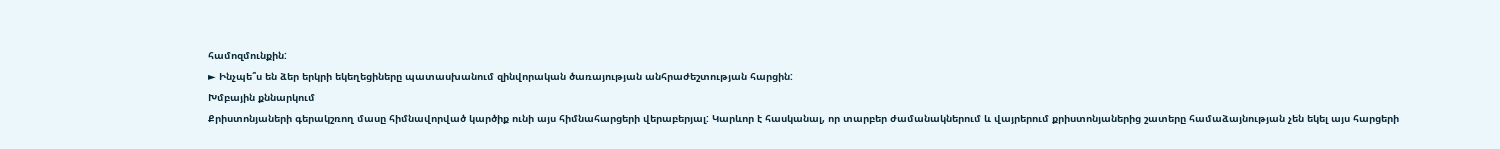համոզմունքին:
► Ինչպե՞ս են ձեր երկրի եկեղեցիները պատասխանում զինվորական ծառայության անհրաժեշտության հարցին:
Խմբային քննարկում
Քրիստոնյաների գերակշռող մասը հիմնավորված կարծիք ունի այս հիմնահարցերի վերաբերյալ: Կարևոր է հասկանալ, որ տարբեր ժամանակներում և վայրերում քրիստոնյաներից շատերը համաձայնության չեն եկել այս հարցերի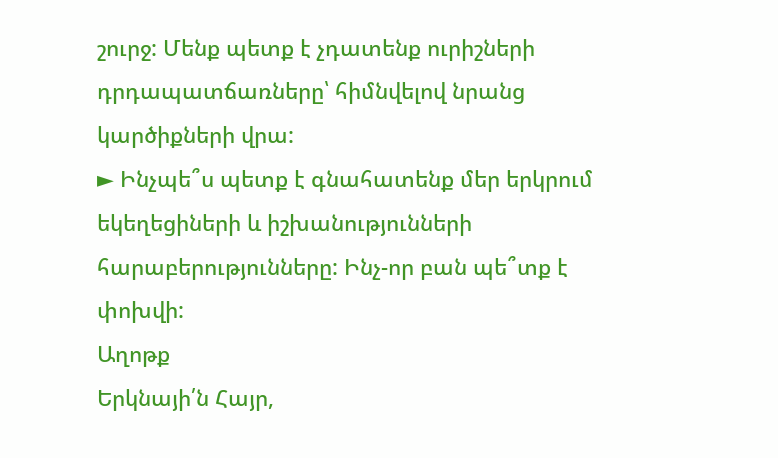շուրջ: Մենք պետք է չդատենք ուրիշների դրդապատճառները՝ հիմնվելով նրանց կարծիքների վրա:
► Ինչպե՞ս պետք է գնահատենք մեր երկրում եկեղեցիների և իշխանությունների հարաբերությունները: Ինչ-որ բան պե՞տք է փոխվի:
Աղոթք
Երկնայի՛ն Հայր,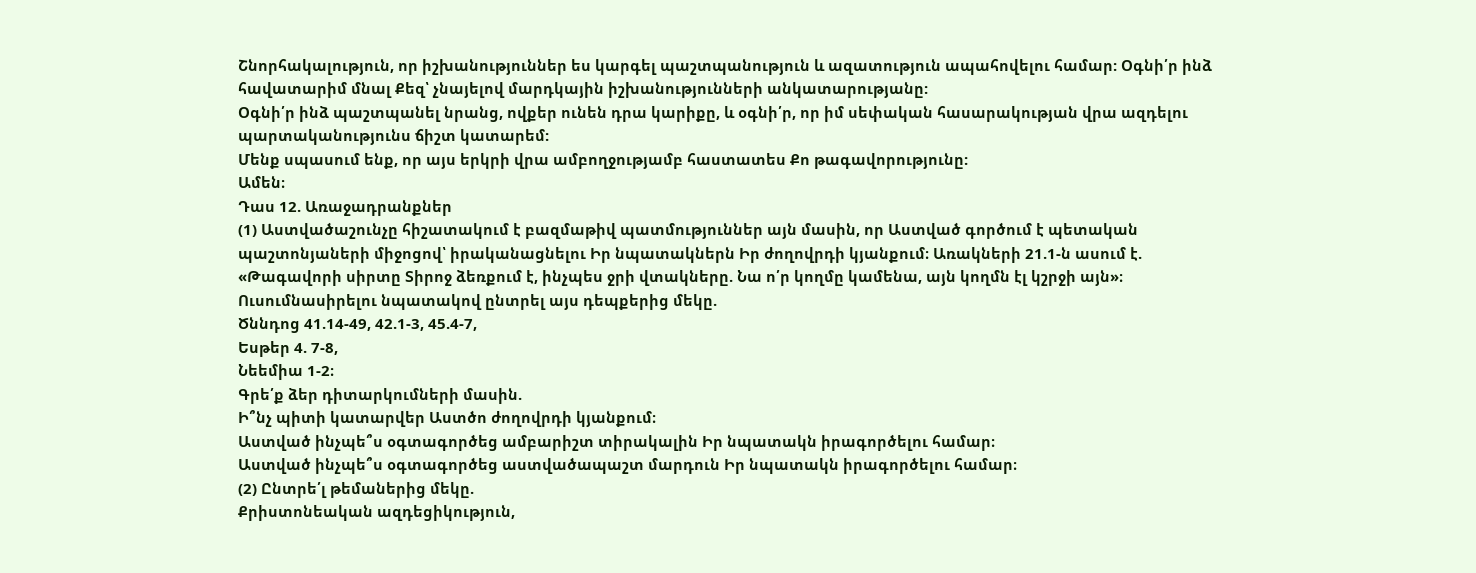Շնորհակալություն, որ իշխանություններ ես կարգել պաշտպանություն և ազատություն ապահովելու համար: Օգնի՛ր ինձ հավատարիմ մնալ Քեզ՝ չնայելով մարդկային իշխանությունների անկատարությանը:
Օգնի՛ր ինձ պաշտպանել նրանց, ովքեր ունեն դրա կարիքը, և օգնի՛ր, որ իմ սեփական հասարակության վրա ազդելու պարտականությունս ճիշտ կատարեմ:
Մենք սպասում ենք, որ այս երկրի վրա ամբողջությամբ հաստատես Քո թագավորությունը:
Ամեն։
Դաս 12. Առաջադրանքներ
(1) Աստվածաշունչը հիշատակում է բազմաթիվ պատմություններ այն մասին, որ Աստված գործում է պետական պաշտոնյաների միջոցով՝ իրականացնելու Իր նպատակներն Իր ժողովրդի կյանքում։ Առակների 21.1-ն ասում է. «Թագավորի սիրտը Տիրոջ ձեռքում է, ինչպես ջրի վտակները. Նա ո՛ր կողմը կամենա, այն կողմն էլ կշրջի այն»։ Ուսումնասիրելու նպատակով ընտրել այս դեպքերից մեկը.
Ծննդոց 41.14-49, 42.1-3, 45.4-7,
Եսթեր 4. 7-8,
Նեեմիա 1-2։
Գրե՛ք ձեր դիտարկումների մասին.
Ի՞նչ պիտի կատարվեր Աստծո ժողովրդի կյանքում։
Աստված ինչպե՞ս օգտագործեց ամբարիշտ տիրակալին Իր նպատակն իրագործելու համար։
Աստված ինչպե՞ս օգտագործեց աստվածապաշտ մարդուն Իր նպատակն իրագործելու համար։
(2) Ընտրե՛լ թեմաներից մեկը.
Քրիստոնեական ազդեցիկություն,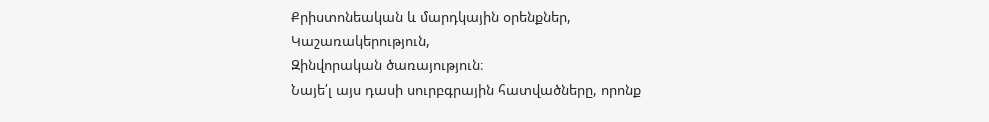Քրիստոնեական և մարդկային օրենքներ,
Կաշառակերություն,
Զինվորական ծառայություն։
Նայե՛լ այս դասի սուրբգրային հատվածները, որոնք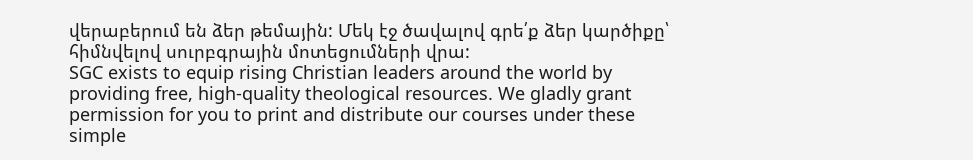վերաբերում են ձեր թեմային: Մեկ էջ ծավալով գրե՛ք ձեր կարծիքը՝ հիմնվելով սուրբգրային մոտեցումների վրա:
SGC exists to equip rising Christian leaders around the world by providing free, high-quality theological resources. We gladly grant permission for you to print and distribute our courses under these simple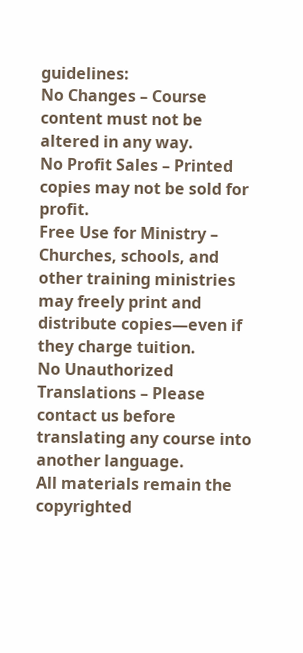guidelines:
No Changes – Course content must not be altered in any way.
No Profit Sales – Printed copies may not be sold for profit.
Free Use for Ministry – Churches, schools, and other training ministries may freely print and distribute copies—even if they charge tuition.
No Unauthorized Translations – Please contact us before translating any course into another language.
All materials remain the copyrighted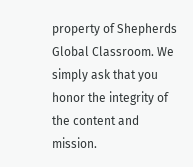property of Shepherds Global Classroom. We simply ask that you honor the integrity of the content and mission.